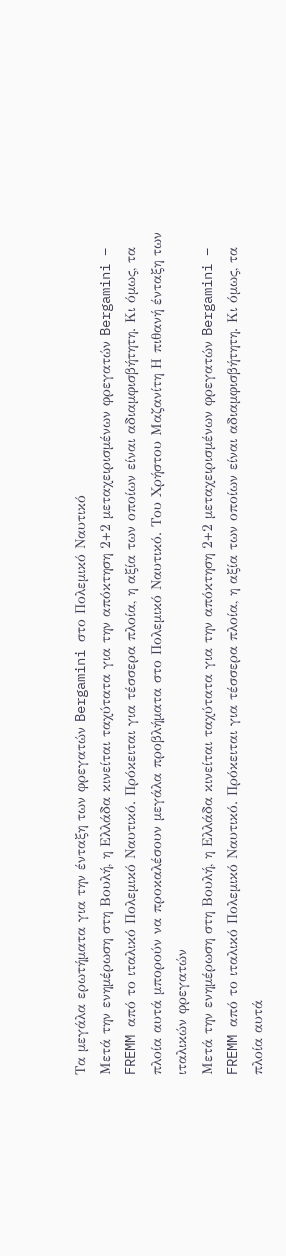Τα μεγάλα ερωτήματα για την ένταξη των φρεγατών Bergamini στο Πολεμικό Ναυτικό
Μετά την ενημέρωση στη Βουλή, η Ελλάδα κινείται ταχύτατα για την απόκτηση 2+2 μεταχειρισμένων φρεγατών Bergamini – FREMM από το ιταλικό Πολεμικό Ναυτικό. Πρόκειται για τέσσερα πλοία, η αξία των οποίων είναι αδιαμφισβήτητη. Κι όμως, τα πλοία αυτά μπορούν να προκαλέσουν μεγάλα προβλήματα στο Πολεμικό Ναυτικό. Του Χρήστου Μαζανίτη Η πιθανή ένταξη των ιταλικών φρεγατών
Μετά την ενημέρωση στη Βουλή, η Ελλάδα κινείται ταχύτατα για την απόκτηση 2+2 μεταχειρισμένων φρεγατών Bergamini – FREMM από το ιταλικό Πολεμικό Ναυτικό. Πρόκειται για τέσσερα πλοία, η αξία των οποίων είναι αδιαμφισβήτητη. Κι όμως, τα πλοία αυτά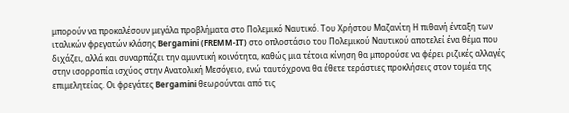μπορούν να προκαλέσουν μεγάλα προβλήματα στο Πολεμικό Ναυτικό. Του Χρήστου Μαζανίτη Η πιθανή ένταξη των ιταλικών φρεγατών κλάσης Bergamini (FREMM-IT) στο οπλοστάσιο του Πολεμικού Ναυτικού αποτελεί ένα θέμα που διχάζει, αλλά και συναρπάζει την αμυντική κοινότητα, καθώς μια τέτοια κίνηση θα μπορούσε να φέρει ριζικές αλλαγές στην ισορροπία ισχύος στην Ανατολική Μεσόγειο, ενώ ταυτόχρονα θα έθετε τεράστιες προκλήσεις στον τομέα της επιμελητείας. Οι φρεγάτες Bergamini θεωρούνται από τις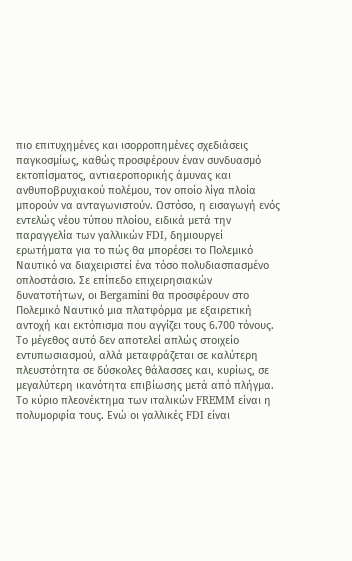πιο επιτυχημένες και ισορροπημένες σχεδιάσεις παγκοσμίως, καθώς προσφέρουν έναν συνδυασμό εκτοπίσματος, αντιαεροπορικής άμυνας και ανθυποβρυχιακού πολέμου, τον οποίο λίγα πλοία μπορούν να ανταγωνιστούν. Ωστόσο, η εισαγωγή ενός εντελώς νέου τύπου πλοίου, ειδικά μετά την παραγγελία των γαλλικών FDI, δημιουργεί ερωτήματα για το πώς θα μπορέσει το Πολεμικό Ναυτικό να διαχειριστεί ένα τόσο πολυδιασπασμένο οπλοστάσιο. Σε επίπεδο επιχειρησιακών δυνατοτήτων, οι Bergamini θα προσφέρουν στο Πολεμικό Ναυτικό μια πλατφόρμα με εξαιρετική αντοχή και εκτόπισμα που αγγίζει τους 6.700 τόνους. Το μέγεθος αυτό δεν αποτελεί απλώς στοιχείο εντυπωσιασμού, αλλά μεταφράζεται σε καλύτερη πλευστότητα σε δύσκολες θάλασσες και, κυρίως, σε μεγαλύτερη ικανότητα επιβίωσης μετά από πλήγμα. Το κύριο πλεονέκτημα των ιταλικών FREMM είναι η πολυμορφία τους. Ενώ οι γαλλικές FDI είναι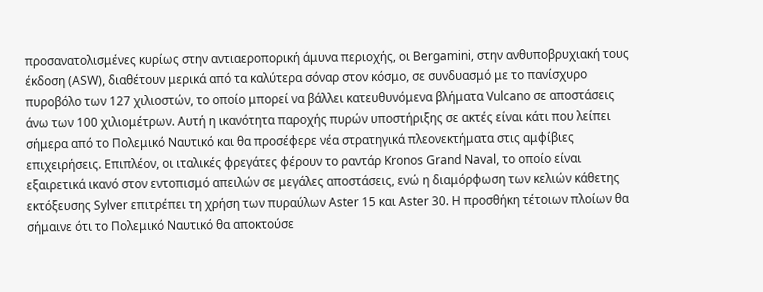προσανατολισμένες κυρίως στην αντιαεροπορική άμυνα περιοχής, οι Bergamini, στην ανθυποβρυχιακή τους έκδοση (ASW), διαθέτουν μερικά από τα καλύτερα σόναρ στον κόσμο, σε συνδυασμό με το πανίσχυρο πυροβόλο των 127 χιλιοστών, το οποίο μπορεί να βάλλει κατευθυνόμενα βλήματα Vulcano σε αποστάσεις άνω των 100 χιλιομέτρων. Αυτή η ικανότητα παροχής πυρών υποστήριξης σε ακτές είναι κάτι που λείπει σήμερα από το Πολεμικό Ναυτικό και θα προσέφερε νέα στρατηγικά πλεονεκτήματα στις αμφίβιες επιχειρήσεις. Επιπλέον, οι ιταλικές φρεγάτες φέρουν το ραντάρ Kronos Grand Naval, το οποίο είναι εξαιρετικά ικανό στον εντοπισμό απειλών σε μεγάλες αποστάσεις, ενώ η διαμόρφωση των κελιών κάθετης εκτόξευσης Sylver επιτρέπει τη χρήση των πυραύλων Aster 15 και Aster 30. Η προσθήκη τέτοιων πλοίων θα σήμαινε ότι το Πολεμικό Ναυτικό θα αποκτούσε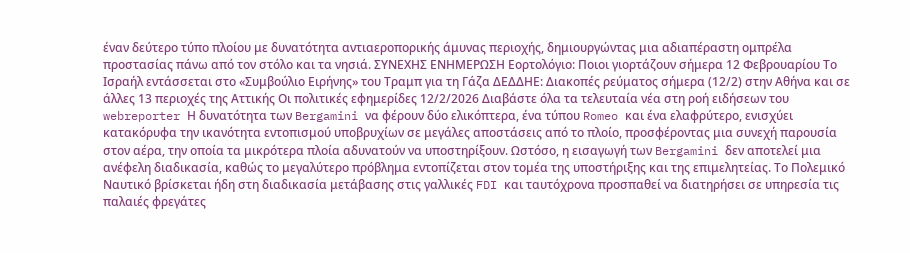έναν δεύτερο τύπο πλοίου με δυνατότητα αντιαεροπορικής άμυνας περιοχής, δημιουργώντας μια αδιαπέραστη ομπρέλα προστασίας πάνω από τον στόλο και τα νησιά. ΣΥΝΕΧΗΣ ΕΝΗΜΕΡΩΣΗ Εορτολόγιο: Ποιοι γιορτάζουν σήμερα 12 Φεβρουαρίου Το Ισραήλ εντάσσεται στο «Συμβούλιο Ειρήνης» του Τραμπ για τη Γάζα ΔΕΔΔΗΕ: Διακοπές ρεύματος σήμερα (12/2) στην Αθήνα και σε άλλες 13 περιοχές της Αττικής Οι πολιτικές εφημερίδες 12/2/2026 Διαβάστε όλα τα τελευταία νέα στη ροή ειδήσεων του webreporter Η δυνατότητα των Bergamini να φέρουν δύο ελικόπτερα, ένα τύπου Romeo και ένα ελαφρύτερο, ενισχύει κατακόρυφα την ικανότητα εντοπισμού υποβρυχίων σε μεγάλες αποστάσεις από το πλοίο, προσφέροντας μια συνεχή παρουσία στον αέρα, την οποία τα μικρότερα πλοία αδυνατούν να υποστηρίξουν. Ωστόσο, η εισαγωγή των Bergamini δεν αποτελεί μια ανέφελη διαδικασία, καθώς το μεγαλύτερο πρόβλημα εντοπίζεται στον τομέα της υποστήριξης και της επιμελητείας. Το Πολεμικό Ναυτικό βρίσκεται ήδη στη διαδικασία μετάβασης στις γαλλικές FDI και ταυτόχρονα προσπαθεί να διατηρήσει σε υπηρεσία τις παλαιές φρεγάτες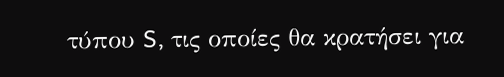τύπου S, τις οποίες θα κρατήσει για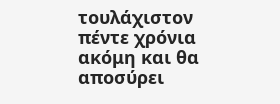τουλάχιστον πέντε χρόνια ακόμη και θα αποσύρει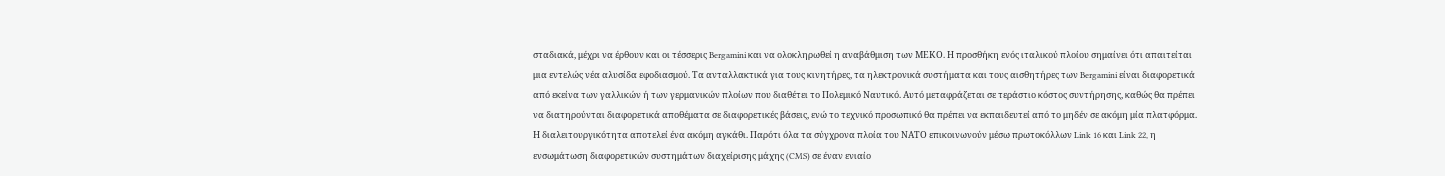σταδιακά, μέχρι να έρθουν και οι τέσσερις Bergamini και να ολοκληρωθεί η αναβάθμιση των ΜΕΚΟ. Η προσθήκη ενός ιταλικού πλοίου σημαίνει ότι απαιτείται μια εντελώς νέα αλυσίδα εφοδιασμού. Τα ανταλλακτικά για τους κινητήρες, τα ηλεκτρονικά συστήματα και τους αισθητήρες των Bergamini είναι διαφορετικά από εκείνα των γαλλικών ή των γερμανικών πλοίων που διαθέτει το Πολεμικό Ναυτικό. Αυτό μεταφράζεται σε τεράστιο κόστος συντήρησης, καθώς θα πρέπει να διατηρούνται διαφορετικά αποθέματα σε διαφορετικές βάσεις, ενώ το τεχνικό προσωπικό θα πρέπει να εκπαιδευτεί από το μηδέν σε ακόμη μία πλατφόρμα. Η διαλειτουργικότητα αποτελεί ένα ακόμη αγκάθι. Παρότι όλα τα σύγχρονα πλοία του ΝΑΤΟ επικοινωνούν μέσω πρωτοκόλλων Link 16 και Link 22, η ενσωμάτωση διαφορετικών συστημάτων διαχείρισης μάχης (CMS) σε έναν ενιαίο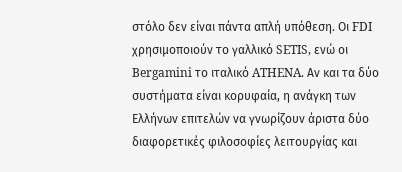στόλο δεν είναι πάντα απλή υπόθεση. Οι FDI χρησιμοποιούν το γαλλικό SETIS, ενώ οι Bergamini το ιταλικό ATHENA. Αν και τα δύο συστήματα είναι κορυφαία, η ανάγκη των Ελλήνων επιτελών να γνωρίζουν άριστα δύο διαφορετικές φιλοσοφίες λειτουργίας και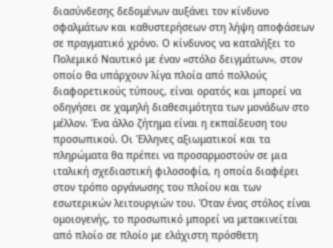διασύνδεσης δεδομένων αυξάνει τον κίνδυνο σφαλμάτων και καθυστερήσεων στη λήψη αποφάσεων σε πραγματικό χρόνο. Ο κίνδυνος να καταλήξει το Πολεμικό Ναυτικό με έναν «στόλο δειγμάτων», στον οποίο θα υπάρχουν λίγα πλοία από πολλούς διαφορετικούς τύπους, είναι ορατός και μπορεί να οδηγήσει σε χαμηλή διαθεσιμότητα των μονάδων στο μέλλον. Ένα άλλο ζήτημα είναι η εκπαίδευση του προσωπικού. Οι Έλληνες αξιωματικοί και τα πληρώματα θα πρέπει να προσαρμοστούν σε μια ιταλική σχεδιαστική φιλοσοφία, η οποία διαφέρει στον τρόπο οργάνωσης του πλοίου και των εσωτερικών λειτουργιών του. Όταν ένας στόλος είναι ομοιογενής, το προσωπικό μπορεί να μετακινείται από πλοίο σε πλοίο με ελάχιστη πρόσθετη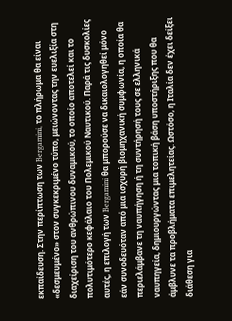εκπαίδευση. Στην περίπτωση των Bergamini, το πλήρωμα θα είναι «δεσμευμένο» στον συγκεκριμένο τύπο, μειώνοντας την ευελιξία στη διαχείριση του ανθρώπινου δυναμικού, το οποίο αποτελεί και το πολυτιμότερο κεφάλαιο του Πολεμικού Ναυτικού. Παρά τις δυσκολίες αυτές, η επιλογή των Bergamini θα μπορούσε να δικαιολογηθεί μόνο εάν συνοδευόταν από μια ισχυρή βιομηχανική συμφωνία, η οποία θα περιελάμβανε τη ναυπήγηση ή τη συντήρησή τους σε ελληνικά ναυπηγεία, δημιουργώντας μια τοπική βάση υποστήριξης που θα άμβλυνε τα προβλήματα επιμελητείας. Ωστόσο, η Ιταλία δεν έχει δείξει διάθεση για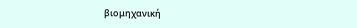βιομηχανική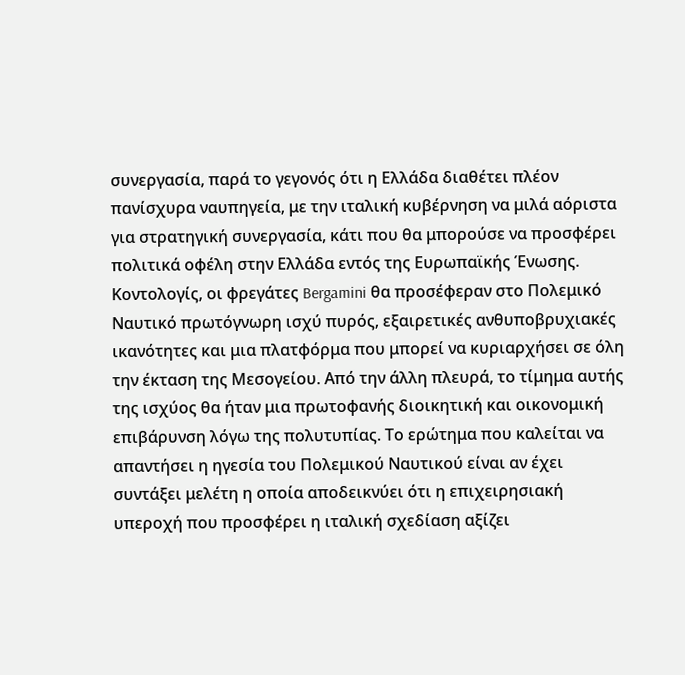συνεργασία, παρά το γεγονός ότι η Ελλάδα διαθέτει πλέον πανίσχυρα ναυπηγεία, με την ιταλική κυβέρνηση να μιλά αόριστα για στρατηγική συνεργασία, κάτι που θα μπορούσε να προσφέρει πολιτικά οφέλη στην Ελλάδα εντός της Ευρωπαϊκής Ένωσης. Κοντολογίς, οι φρεγάτες Bergamini θα προσέφεραν στο Πολεμικό Ναυτικό πρωτόγνωρη ισχύ πυρός, εξαιρετικές ανθυποβρυχιακές ικανότητες και μια πλατφόρμα που μπορεί να κυριαρχήσει σε όλη την έκταση της Μεσογείου. Από την άλλη πλευρά, το τίμημα αυτής της ισχύος θα ήταν μια πρωτοφανής διοικητική και οικονομική επιβάρυνση λόγω της πολυτυπίας. Το ερώτημα που καλείται να απαντήσει η ηγεσία του Πολεμικού Ναυτικού είναι αν έχει συντάξει μελέτη η οποία αποδεικνύει ότι η επιχειρησιακή υπεροχή που προσφέρει η ιταλική σχεδίαση αξίζει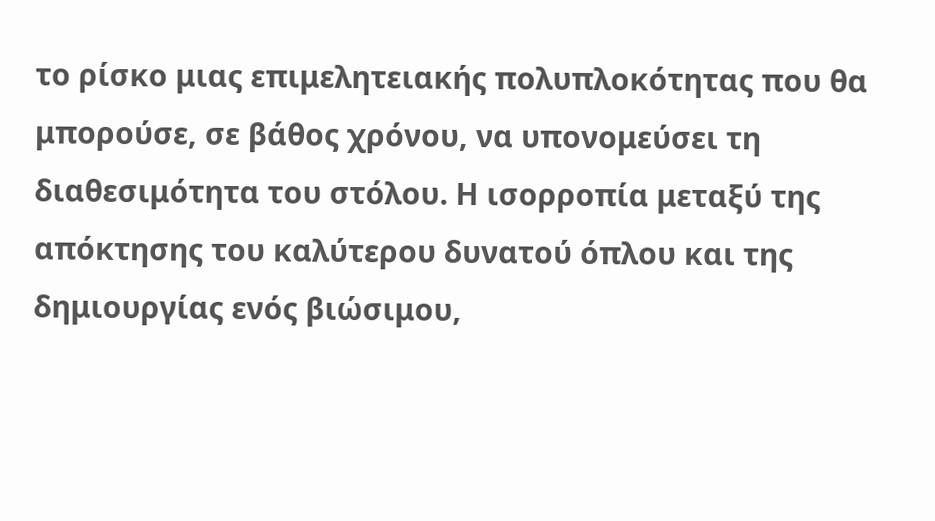το ρίσκο μιας επιμελητειακής πολυπλοκότητας που θα μπορούσε, σε βάθος χρόνου, να υπονομεύσει τη διαθεσιμότητα του στόλου. Η ισορροπία μεταξύ της απόκτησης του καλύτερου δυνατού όπλου και της δημιουργίας ενός βιώσιμου,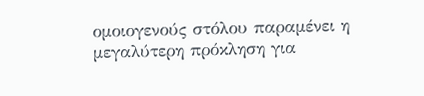ομοιογενούς στόλου παραμένει η μεγαλύτερη πρόκληση για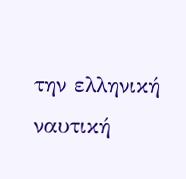την ελληνική ναυτική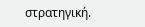στρατηγική.